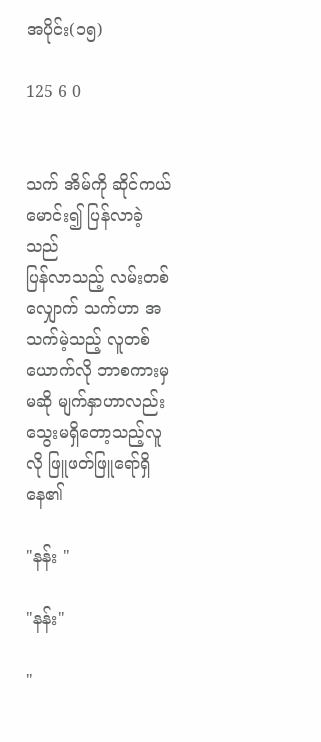အပိုင်း(၁၅)

125 6 0


သက် အိမ်ကို ဆိုင်ကယ်မောင်း၍ ပြန်လာခဲ့သည်
ပြန်လာသည့် လမ်းတစ်လျှောက် သက်ဟာ အသက်မဲ့သည့် လူတစ်ယောက်လို ဘာစကားမှမဆို မျက်နှာဟာလည်း သွေးမရှိတော့သည့်လူလို ဖြူဖတ်ဖြူရော်ရှိနေ၏

"နန်း "

"နန်း"

"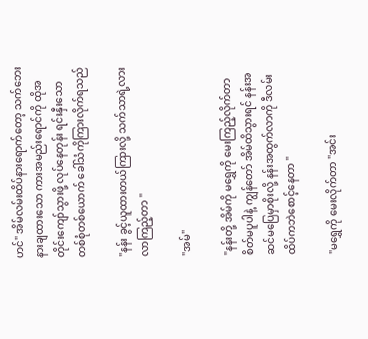ဟင်" အိမ်လမ်းထိပ်နားရောက်တော့ သက်ဘေးနားချထားသော ကားအမည်းရောင်ကို ထိုအတိုင်းကျော်သွားဖို့ လုပ်နေတုန်း ရင်းနှီးသော တစ်စုံတစ်ယောက် ခေါ်သံကိုကြားလိုက်ရသည်

"နန်း ခွင့်ယူထားတယ်ကြားလို့ သက်သာရဲ့လား လာကြည့်တာ "

"အမ်"

"နန်းတို့ အိမ်ကို မရွှေကို မေးကြည့်လိုက်တာ စိတ်မပူပါနဲ့ ကျွန်တော် အိမ်ထိသွားရင် နန်းအဆင်မပြေမှာစိုးလို့ နန်းအထွက်လာကို ဒီလမ်းထိပ်ကဘဲစောင့်နေတာ "

"မရွှေကို မေးလိုက်တာ "အင်း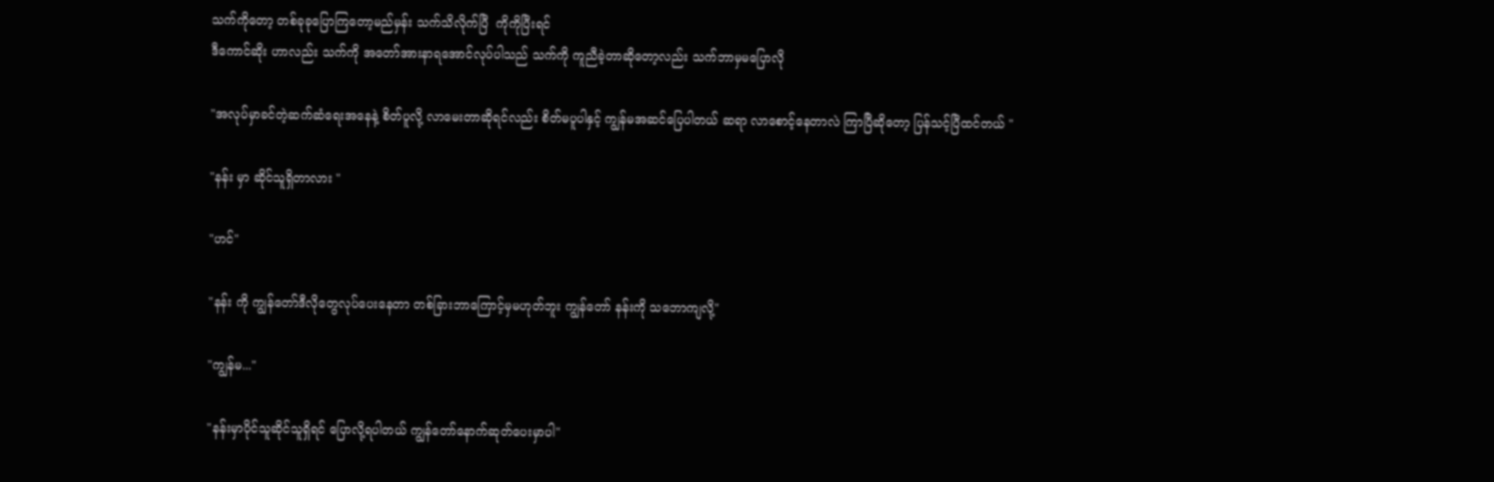သက်ကိုတော့ တစ်ခုခုပြောကြတော့မည်မှန်း သက်သိလိုက်ပြီ  ကိုကိုပြီးရင်
ဒီကောင်ဆိုး ဟာလည်း သက်ကို အတော်အားနာရအောင်လုပ်ပါသည် သက်ကို ကူညီခဲ့တာဆိုတော့လည်း သက်ဘာမှမပြောလို

"အလုပ်မှာခင်တဲ့ဆက်ဆံရေးအနေနဲ့ စိတ်ပူလို့ လာမေးတာဆိုရင်လည်း စိတ်မပူပါနှင့် ကျွန်မအဆင်ပြေပါတယ် ဆရာ လာစောင့်နေတာလဲ ကြာပြီဆိုတော့ ပြန်သင့်ပြီထင်တယ် "

"နန်း မှာ ဆိုင်သူရှိတာလား "

"ဟင်"

"နန်း ကို ကျွန်တော်ဒီလိုတွေလုပ်ပေးနေတာ တစ်ခြားဘာကြောင့်မှမဟုတ်ဘူး ကျွန်တော် နန်းကို သဘောကျလို့"

"ကျွန်မ..."

"နန်းမှာပိုင်သူဆိုင်သူရှိရင် ပြောလို့ရပါတယ် ကျွန်တော်နောက်ဆုတ်ပေးမှာပါ"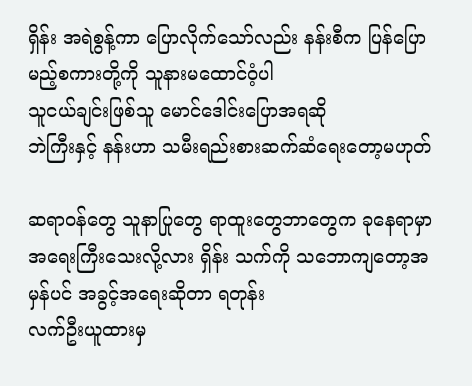ရှိန်း အရဲစွန့်ကာ ပြောလိုက်သော်လည်း နန်းစီက ပြန်ပြောမည့်စကားတို့ကို သူနားမထောင်ဝံ့ပါ
သူငယ်ချင်းဖြစ်သူ မောင်ဒေါင်းပြောအရဆို
ဘဲကြီးနှင့် နန်းဟာ သမီးရည်းစားဆက်ဆံရေးတော့မဟုတ်

ဆရာဝန်တွေ သူနာပြုတွေ ရာထူးတွေဘာတွေက ခုနေရာမှာ အရေးကြီးသေးလို့လား ရှိန်း သက်ကို သဘောကျတော့အမှန်ပင် အခွင့်အရေးဆိုတာ ရတုန်း
လက်ဦးယူထားမှ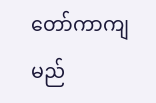တော်ကာကျမည်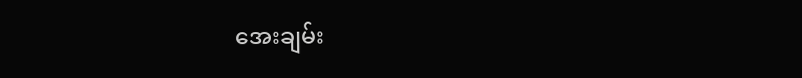အေးချမ်း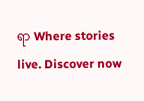ရာ Where stories live. Discover now